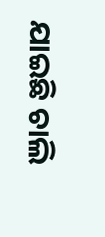ଯାଇଛି ଚାଲି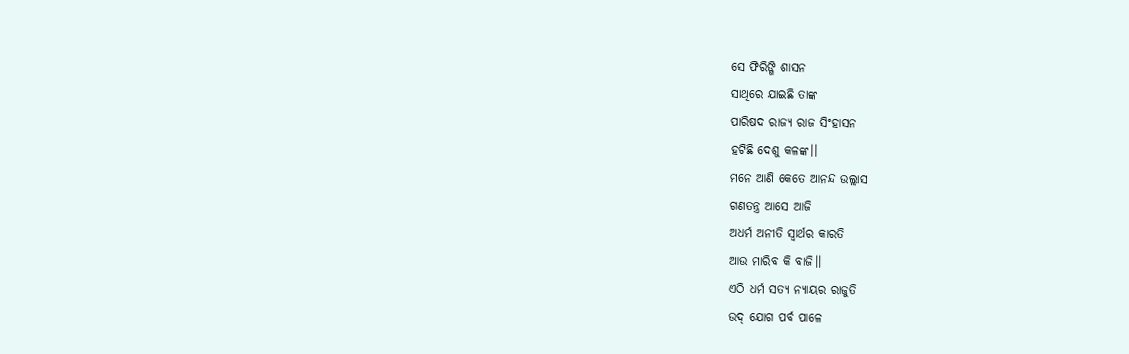ସେ ଫିରିଙ୍ଗି ଶାସନ
ସାଥିରେ ଯାଇଛି ତାଙ୍କ
ପାରିଷଦ ରାଜ୍ୟ ରାଜ ସିଂହାସନ
ହଟିଛି ଦେଶୁ କଳଙ୍କ।।
ମନେ ଆଣି କେତେ ଆନନ୍ଦ ଉଲ୍ଲାସ
ଗଣତନ୍ତ୍ର ଆସେ ଆଜି
ଅଧର୍ମ ଅନୀତି ସ୍ଵାର୍ଥର କାରତି
ଆଉ ମାରିବ କି ବାଜି।।
ଏଠି ଧର୍ମ ସତ୍ୟ ନ୍ୟାୟର ରାଜୁତି
ଉଦ୍ ଯୋଗ ପର୍ବ ପାଳେ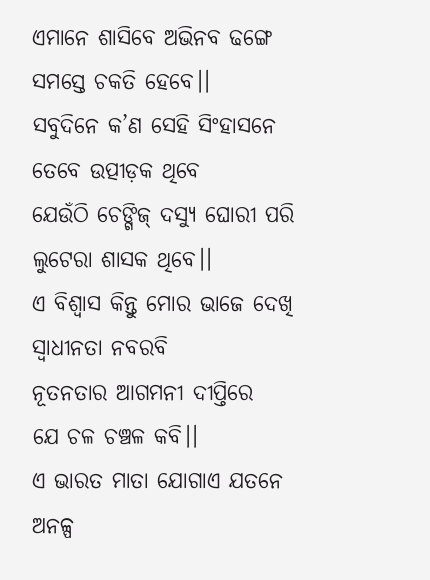ଏମାନେ ଶାସିବେ ଅଭିନବ ଢଙ୍ଗେ
ସମସ୍ତେ ଚକତି ହେବେ।।
ସବୁଦିନେ କ’ଣ ସେହି ସିଂହାସନେ
ତେବେ ଉତ୍ପୀଡ଼କ ଥିବେ
ଯେଉଁଠି ଚେଙ୍ଗିଜ୍ ଦସ୍ଯୁ ଘୋରୀ ପରି
ଲୁଟେରା ଶାସକ ଥିବେ।।
ଏ ବିଶ୍ବାସ କିନ୍ତୁ ମୋର ଭାଜେ ଦେଖି
ସ୍ଵାଧୀନତା ନବରବି
ନୂତନତାର ଆଗମନୀ ଦୀପ୍ତିରେ
ଯେ ଚଳ ଚଞ୍ଚଳ କବି।।
ଏ ଭାରତ ମାତା ଯୋଗାଏ ଯତନେ
ଅନଳ୍ପ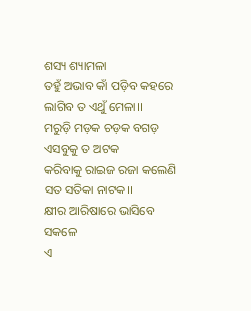ଶସ୍ୟ ଶ୍ୟାମଳା
ତହୁଁ ଅଭାବ କାଁ ପଡ଼ିବ କହରେ
ଲାଗିବ ତ ଏଥୁଁ ମେଳା।।
ମରୁଡ଼ି ମଡ଼କ ଚଡ଼କ ବଗଡ଼
ଏସବୁକୁ ତ ଅଟକ
କରିବାକୁ ରାଇଜ ରଜା କଲେଣି
ସତ ସତିକା ନାଟକ।।
କ୍ଷୀର ଆରିଷାରେ ଭାସିବେ ସକଳେ
ଏ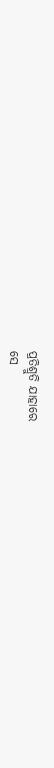ପ୍ରତିଶ୍ରୁତି ଯାହାରେ
ସେ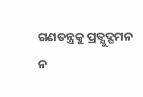ଗଣତନ୍ତ୍ରକୁ ପ୍ରତ୍ଯୁଦ୍ଗମନ
ନ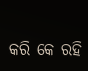କରି କେ ରହି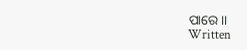ପାରେ।।
Written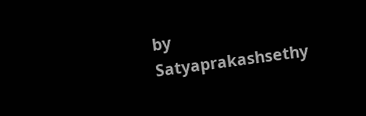by
Satyaprakashsethy